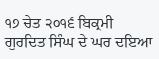੧੭ ਚੇਤ ੨੦੧੬ ਬਿਕ੍ਰਮੀ ਗੁਰਦਿਤ ਸਿੰਘ ਦੇ ਘਰ ਦਇਆ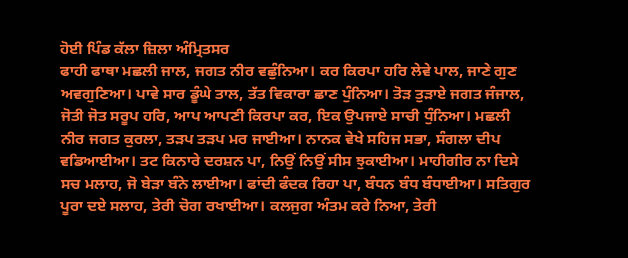ਹੋਈ ਪਿੰਡ ਕੱਲਾ ਜ਼ਿਲਾ ਅੰਮ੍ਰਿਤਸਰ
ਫਾਹੀ ਫਾਥਾ ਮਛਲੀ ਜਾਲ, ਜਗਤ ਨੀਰ ਵਛੁੰਨਿਆ। ਕਰ ਕਿਰਪਾ ਹਰਿ ਲੇਵੇ ਪਾਲ, ਜਾਣੇ ਗੁਣ ਅਵਗੁਣਿਆ। ਪਾਵੇ ਸਾਰ ਡੂੰਘੇ ਤਾਲ, ਤੱਤ ਵਿਕਾਰਾ ਛਾਣ ਪੁੰਨਿਆ। ਤੋੜ ਤੁੜਾਏ ਜਗਤ ਜੰਜਾਲ, ਜੋਤੀ ਜੋਤ ਸਰੂਪ ਹਰਿ, ਆਪ ਆਪਣੀ ਕਿਰਪਾ ਕਰ, ਇਕ ਉਪਜਾਏ ਸਾਚੀ ਧੁੰਨਿਆ। ਮਛਲੀ ਨੀਰ ਜਗਤ ਕੁਰਲਾ, ਤੜਪ ਤੜਪ ਮਰ ਜਾਈਆ। ਨਾਨਕ ਵੇਖੇ ਸਹਿਜ ਸਭਾ, ਸੰਗਲਾ ਦੀਪ ਵਡਿਆਈਆ। ਤਟ ਕਿਨਾਰੇ ਦਰਸ਼ਨ ਪਾ, ਨਿਉਂ ਨਿਉਂ ਸੀਸ ਝੁਕਾਈਆ। ਮਾਹੀਗੀਰ ਨਾ ਦਿਸੇ ਸਚ ਮਲਾਹ, ਜੋ ਬੇੜਾ ਬੰਨੇ ਲਾਈਆ। ਫਾਂਦੀ ਫੰਦਕ ਰਿਹਾ ਪਾ, ਬੰਧਨ ਬੰਧ ਬੰਧਾਈਆ। ਸਤਿਗੁਰ ਪੂਰਾ ਦਏ ਸਲਾਹ, ਤੇਰੀ ਚੋਗ ਰਖਾਈਆ। ਕਲਜੁਗ ਅੰਤਮ ਕਰੇ ਨਿਆ, ਤੇਰੀ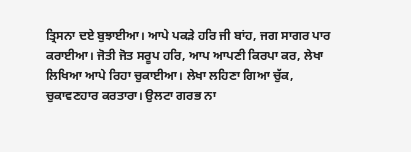ਤ੍ਰਿਸਨਾ ਦਏ ਬੁਝਾਈਆ। ਆਪੇ ਪਕੜੇ ਹਰਿ ਜੀ ਬਾਂਹ, ਜਗ ਸਾਗਰ ਪਾਰ ਕਰਾਈਆ। ਜੋਤੀ ਜੋਤ ਸਰੂਪ ਹਰਿ, ਆਪ ਆਪਣੀ ਕਿਰਪਾ ਕਰ, ਲੇਖਾ ਲਿਖਿਆ ਆਪੇ ਰਿਹਾ ਚੁਕਾਈਆ। ਲੇਖਾ ਲਹਿਣਾ ਗਿਆ ਚੁੱਕ, ਚੁਕਾਵਣਹਾਰ ਕਰਤਾਰਾ। ਉਲਟਾ ਗਰਭ ਨਾ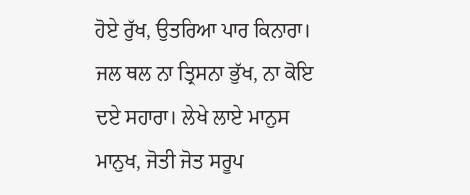ਹੋਏ ਰੁੱਖ, ਉਤਰਿਆ ਪਾਰ ਕਿਨਾਰਾ। ਜਲ ਥਲ ਨਾ ਤ੍ਰਿਸਨਾ ਭੁੱਖ, ਨਾ ਕੋਇ ਦਏ ਸਹਾਰਾ। ਲੇਖੇ ਲਾਏ ਮਾਨੁਸ ਮਾਨੁਖ, ਜੋਤੀ ਜੋਤ ਸਰੂਪ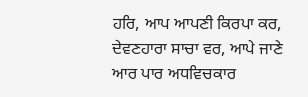ਹਰਿ, ਆਪ ਆਪਣੀ ਕਿਰਪਾ ਕਰ, ਦੇਵਣਹਾਰਾ ਸਾਚਾ ਵਰ, ਆਪੇ ਜਾਣੇ ਆਰ ਪਾਰ ਅਧਵਿਚਕਾਰ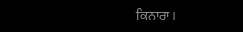ਕਿਨਾਰਾ।